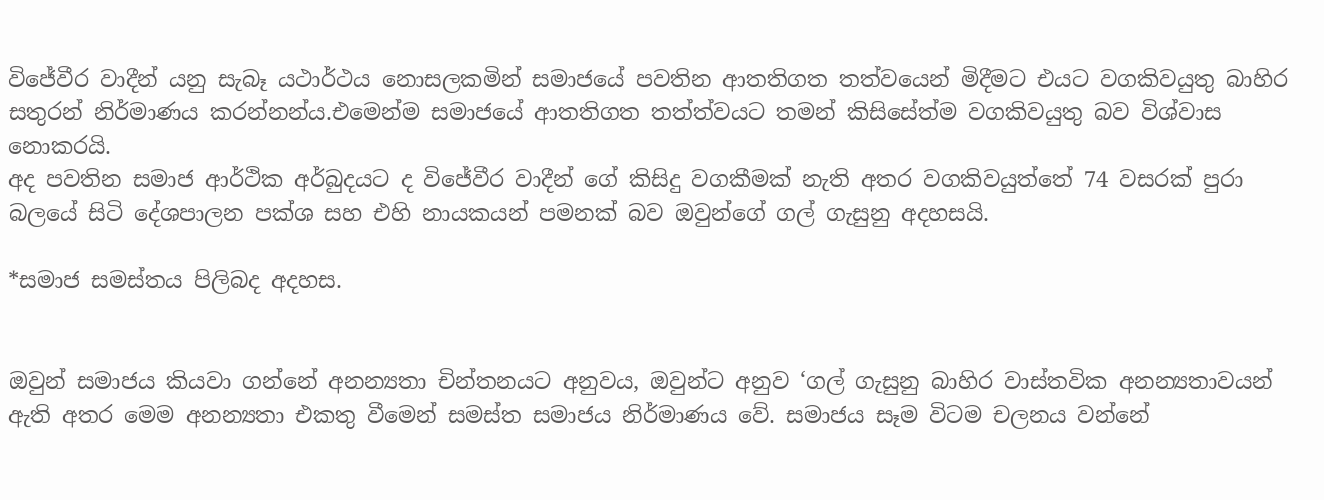විජේවීර වාදීන් යනු සැබෑ යථාර්ථය නොසලකමින් සමාජයේ පවතින ආතතිගත තත්වයෙන් මිදීමට එයට වගකිවයුතු බාහිර සතුරන් නිර්මාණය කරන්නන්ය.එමෙන්ම සමාජයේ ආතතිගත තත්ත්වයට තමන් කිසිසේත්ම වගකිවයුතු බව විශ්වාස නොකරයි.
අද පවතින සමාජ ආර්ථික අර්බුදයට ද විජේවීර වාදීන් ගේ කිසිදු වගකීමක් නැති අතර වගකිවයුත්තේ 74 වසරක් පුරා බලයේ සිටි දේශපාලන පක්ශ සහ එහි නායකයන් පමනක් බව ඔවුන්ගේ ගල් ගැසුනු අදහසයි.

*සමාජ සමස්තය පිලිබද අදහස.


ඔවුන් සමාජය කියවා ගන්නේ අනන්‍යතා චින්තනයට අනුවය, ඔවුන්ට අනුව ‘ගල් ගැසුනු බාහිර වාස්තවික අනන්‍යතාවයන් ඇති අතර මෙම අනන්‍යතා එකතු වීමෙන් සමස්ත සමාජය නිර්මාණය වේ. සමාජය සෑම විටම චලනය වන්නේ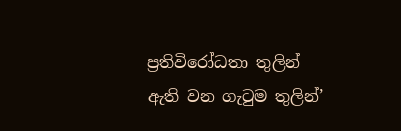ප්‍රතිවිරෝධතා තුලින් ඇති වන ගැටුම තුලින්’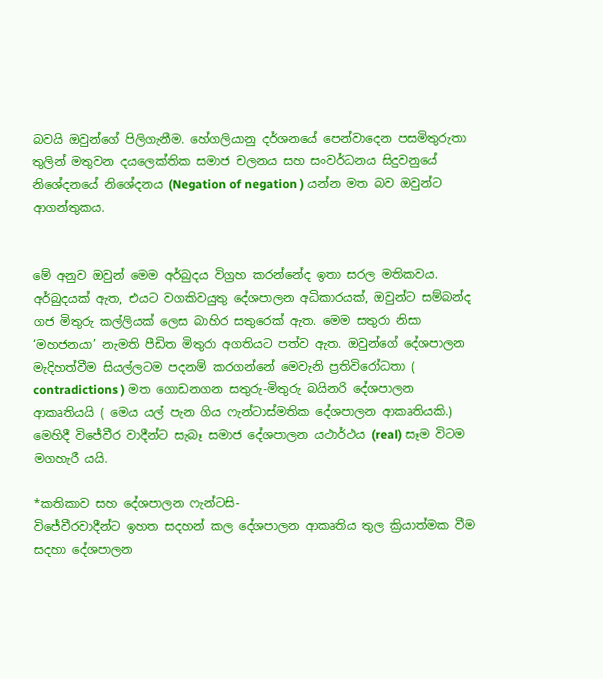බවයි ඔවුන්ගේ පිලිගැනීම. හේගලියානු දර්ශනයේ පෙන්වාදෙන පසමිතුරුතා තුලින් මතුවන දයලෙක්තික සමාජ චලනය සහ සංවර්ධනය සිදුවනුයේ නිශේදනයේ නිශේදනය (Negation of negation ) යන්න මත බව ඔවුන්ට ආගන්තුකය.


මේ අනුව ඔවුන් මෙම අර්බුදය විග්‍රහ කරන්නේද ඉතා සරල මතිකවය. අර්බුදයක් ඇත, එයට වගකිවයුතු දේශපාලන අධිකාරයක්, ඔවුන්ට සම්බන්ද ගජ මිතුරු කල්ලියක් ලෙස බාහිර සතුරෙක් ඇත. මෙම සතුරා නිසා ‘මහජනයා’ නැමති පීඩිත මිතුරා අගතියට පත්ව ඇත. ඔවුන්ගේ දේශපාලන මැදිහත්වීම සියල්ලටම පදනම් කරගන්නේ මෙවැනි ප්‍රතිවිරෝධතා ( contradictions ) මත ගොඩනගන සතුරු-මිතුරු බයිනරි දේශපාලන ආකෘතියයි ( මෙය යල් පැන ගිය ෆැන්ටාස්මතික දේශපාලන ආකෘතියකි.) මෙහිදී විජේවීර වාදීන්ට සැබෑ සමාජ දේශපාලන යථාර්ථය (real) සෑම විටම මගහැරී යයි.

*කතිකාව සහ දේශපාලන ෆැන්ටසි-
විජේවීරවාදීන්ට ඉහත සදහන් කල දේශපාලන ආකෘතිය තුල ක්‍රියාත්මක වීම සදහා දේශපාලන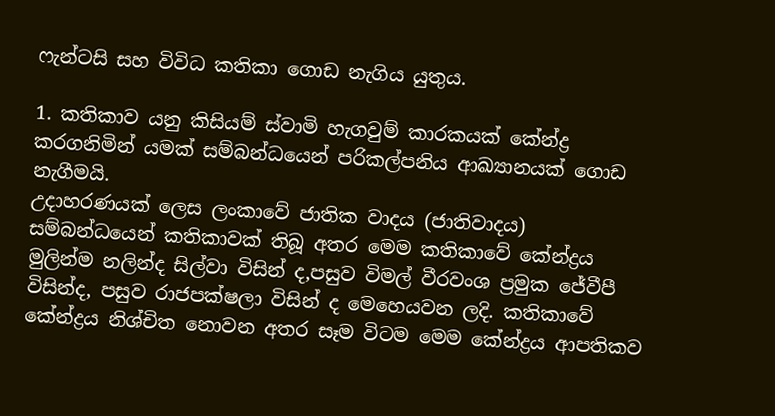ෆැන්ටසි සහ විවිධ කතිකා ගොඩ නැගිය යුතුය.

1. කතිකාව යනු කිසියම් ස්වාමි හැගවුම් කාරකයක් කේන්ද්‍ර කරගනිමින් යමක් සම්බන්ධයෙන් පරිකල්පනිය ආඛ්‍යානයක් ගොඩ නැගීමයි.
උදාහරණයක් ලෙස ලංකාවේ ජාතික වාදය (ජාතිවාදය) සම්බන්ධයෙන් කතිකාවක් තිබූ අතර මෙම කතිකාවේ කේන්ද්‍රය මුලින්ම නලින්ද සිල්වා විසින් ද,පසුව විමල් වීරවංශ ප්‍රමුක ජේවීපී විසින්ද, පසුව රාජපක්ෂලා විසින් ද මෙහෙයවන ලදි. කතිකාවේ කේන්ද්‍රය නිශ්චිත නොවන අතර සෑම විටම මෙම කේන්ද්‍රය ආපතිකව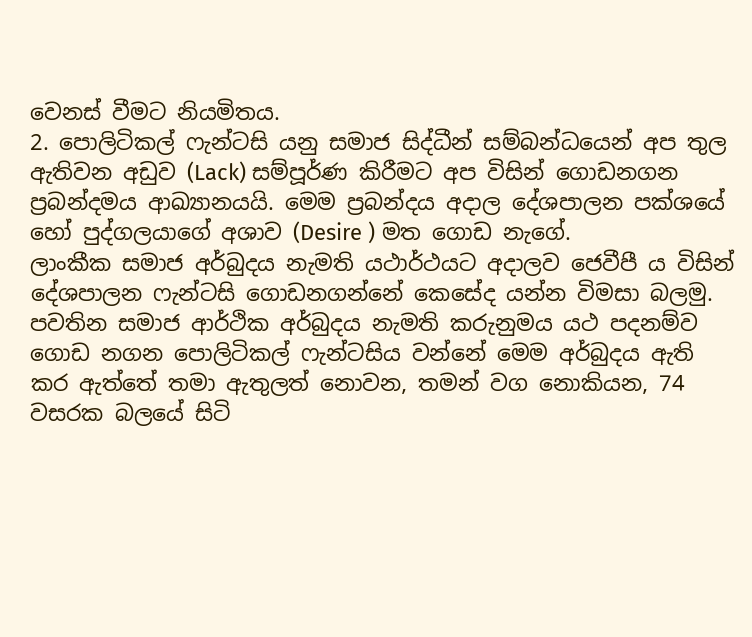වෙනස් වීමට නියමිතය.
2. පොලිටිකල් ෆැන්ටසි යනු සමාජ සිද්ධීන් සම්බන්ධයෙන් අප තුල ඇතිවන අඩුව (Lack) සම්පූර්ණ කිරීමට අප විසින් ගොඩනගන ප්‍රබන්දමය ආඛ්‍යානයයි. මෙම ප්‍රබන්දය අදාල දේශපාලන පක්ශයේ හෝ පුද්ගලයාගේ අශාව (Desire ) මත ගොඩ නැගේ.
ලාංකීක සමාජ අර්බුදය නැමති යථාර්ථයට අදාලව ජෙවීපී ය විසින් දේශපාලන ෆැන්ටසි ගොඩනගන්නේ කෙසේද යන්න විමසා බලමු.
පවතින සමාජ ආර්ථික අර්බුදය නැමති කරුනුමය යථ පදනම්ව ගොඩ නගන පොලිටිකල් ෆැන්ටසිය වන්නේ මෙම අර්බුදය ඇති කර ඇත්තේ තමා ඇතුලත් නොවන, තමන් වග නොකියන, 74 වසරක බලයේ සිටි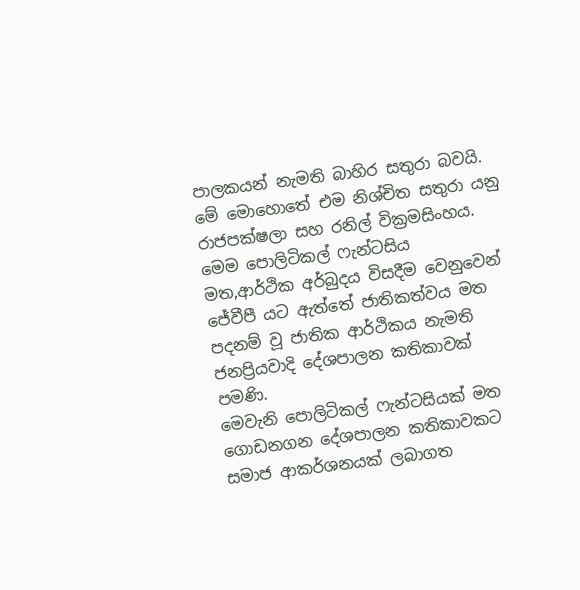පාලකයන් නැමති බාහිර සතුරා බවයි. මේ මොහොතේ එම නිශ්චිත සතුරා යනු රාජපක්ෂලා සහ රනිල් වික්‍රමසිංහය.
මෙම පොලිටිකල් ෆැන්ටසිය මත,ආර්ථික අර්බුදය විසදීම වෙනුවෙන් ජේවීපී යට ඇත්තේ ජාතිකත්වය මත පදනම් වූ ජාතික ආර්ථිකය නැමති ජනප්‍රියවාදි දේශපාලන කතිකාවක් පමණි.
මෙවැනි පොලිටිකල් ෆැන්ටසියක් මත ගොඩනගන දේශපාලන කතිකාවකට සමාජ ආකර්ශනයක් ලබාගත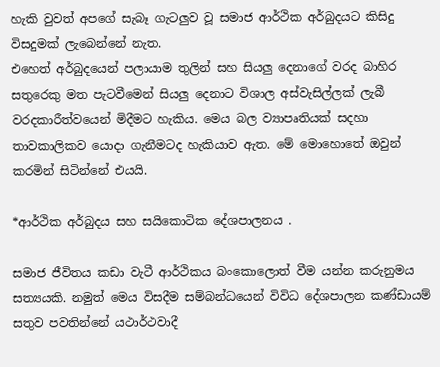හැකි වුවත් අපගේ සැබෑ ගැටලුව වූ සමාජ ආර්ථික අර්බුදයට කිසිදු විසදුමක් ලැබෙන්නේ නැත.
එහෙත් අර්බුදයෙන් පලායාම තුලින් සහ සියලු දෙනාගේ වරද බාහිර සතුරෙකු මත පැටවීමෙන් සියලු දෙනාට විශාල අස්වැසිල්ලක් ලැබී වරදකාරීත්වයෙන් මිදීමට හැකිය. මෙය බල ව්‍යාපෘතියක් සදහා තාවකාලිකව යොදා ගැනීමටද හැකියාව ඇත. මේ මොහොතේ ඔවුන් කරමින් සිටින්නේ එයයි.

*ආර්ථික අර්බුදය සහ සයිකොටික දේශපාලනය .

සමාජ ජීවිතය කඩා වැටී ආර්ථිකය බංකොලොත් වීම යන්න කරුනුමය සත්‍යයකි. නමුත් මෙය විසදීම සම්බන්ධයෙන් විවිධ දේශපාලන කණ්ඩායම් සතුව පවතින්නේ යථාර්ථවාදී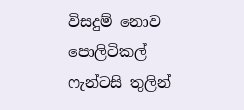විසදුම් නොව පොලිටිකල් ෆැන්ටසි තුලින්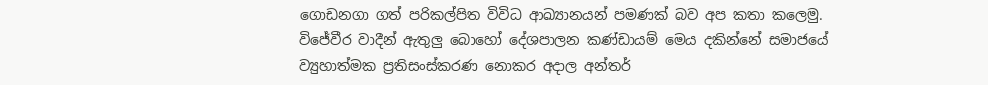ගොඩනගා ගත් පරිකල්පිත විවිධ ආඛ්‍යානයන් පමණක් බව අප කතා කලෙමු.
විජේවීර වාදීන් ඇතුලු බොහෝ දේශපාලන කණ්ඩායම් මෙය දකින්නේ සමාජයේ ව්‍යුහාත්මක ප්‍රතිසංස්කරණ නොකර අදාල අන්තර්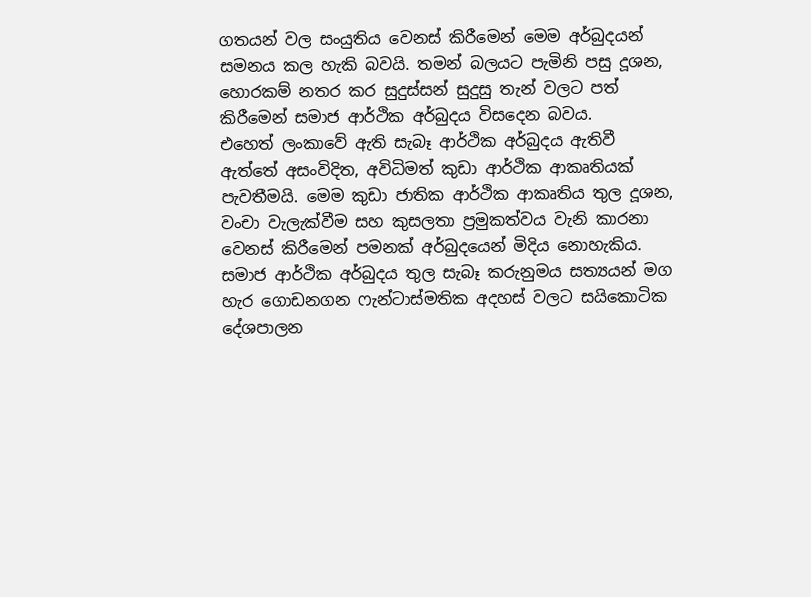ගතයන් වල සංයුතිය වෙනස් කිරීමෙන් මෙම අර්බුදයන් සමනය කල හැකි බවයි. තමන් බලයට පැමිනි පසු දූශන, හොරකම් නතර කර සුදුස්සන් සුදුසු තැන් වලට පත් කිරීමෙන් සමාජ ආර්ථික අර්බුදය විසදෙන බවය.
එහෙත් ලංකාවේ ඇති සැබෑ ආර්ථික අර්බුදය ඇතිවී ඇත්තේ අසංවිදිත, අවිධිමත් කුඩා ආර්ථික ආකෘතියක් පැවතීමයි. මෙම කුඩා ජාතික ආර්ථික ආකෘතිය තුල දූශන, වංචා වැලැක්වීම සහ කුසලතා ප්‍රමුකත්වය වැනි කාරනා වෙනස් කිරීමෙන් පමනක් අර්බුදයෙන් මිදිය නොහැකිය.
සමාජ ආර්ථික අර්බුදය තුල සැබෑ කරුනුමය සත්‍යයන් මග හැර ගොඩනගන ෆැන්ටාස්මතික අදහස් වලට සයිකොටික දේශපාලන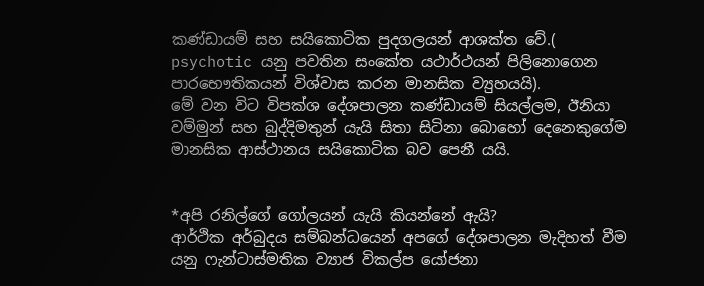කණ්ඩායම් සහ සයිකොටික පුදගලයන් ආශක්ත වේ.( psychotic යනු පවතින සංකේත යථාර්ථයන් පිලිනොගෙන පාරභෞතිකයන් විශ්වාස කරන මානසික ව්‍යුහයයි).
මේ වන විට විපක්ශ දේශපාලන කණ්ඩායම් සියල්ලම, ඊනියා වම්මුන් සහ බුද්දිමතුන් යැයි සිතා සිටිනා බොහෝ දෙනෙකුගේම මානසික ආස්ථානය සයිකොටික බව පෙනී යයි.


*අපි රනිල්ගේ ගෝලයන් යැයි කියන්නේ ඇයි?
ආර්ථික අර්බුදය සම්බන්ධයෙන් අපගේ දේශපාලන මැදිහත් වීම යනු ෆැන්ටාස්මතික ව්‍යාජ විකල්ප යෝජනා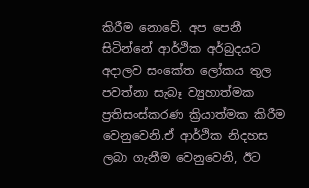කිරීම නොවේ. අප පෙනී සිටින්නේ ආර්ථික අර්බුදයට අදාලව සංකේත ලෝකය තුල පවත්නා සැබෑ ව්‍යුහාත්මක ප්‍රතිසංස්කරණ ක්‍රියාත්මක කිරීම වෙනුවෙනි.ඒ ආර්ථික නිදහස ලබා ගැනීම වෙනුවෙනි, ඊට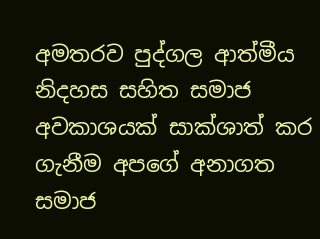අමතරව පුද්ගල ආත්මීය නිදහස සහිත සමාජ අවකාශයක් සාක්ශාත් කර ගැනීම අපගේ අනාගත සමාජ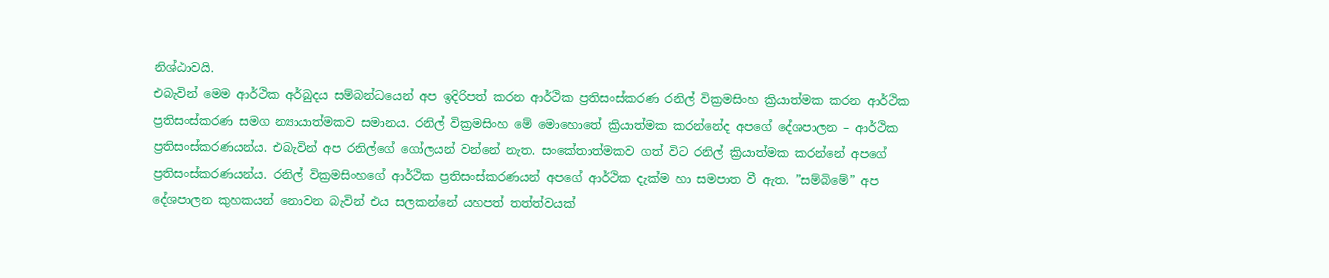නිශ්ඨාවයි.
එබැවින් මෙම ආර්ථික අර්බුදය සම්බන්ධයෙන් අප ඉදිරිපත් කරන ආර්ථික ප්‍රතිසංස්කරණ රනිල් වික්‍රමසිංහ ක්‍රියාත්මක කරන ආර්ථික ප්‍රතිසංස්කරණ සමග න්‍යායාත්මකව සමානය. රනිල් වික්‍රමසිංහ මේ මොහොතේ ක්‍රියාත්මක කරන්නේද අපගේ දේශපාලන – ආර්ථික ප්‍රතිසංස්කරණයන්ය. එබැවින් අප රනිල්ගේ ගෝලයන් වන්නේ නැත. සංකේතාත්මකව ගත් විට රනිල් ක්‍රියාත්මක කරන්නේ අපගේ ප්‍රතිසංස්කරණයන්ය. රනිල් වික්‍රමසිංහගේ ආර්ථික ප්‍රතිසංස්කරණයන් අපගේ ආර්ථික දැක්ම හා සමපාත වී ඇත. ”සම්බිමේ” අප දේශපාලන කුහකයන් නොවන බැවින් එය සලකන්නේ යහපත් තත්ත්වයක්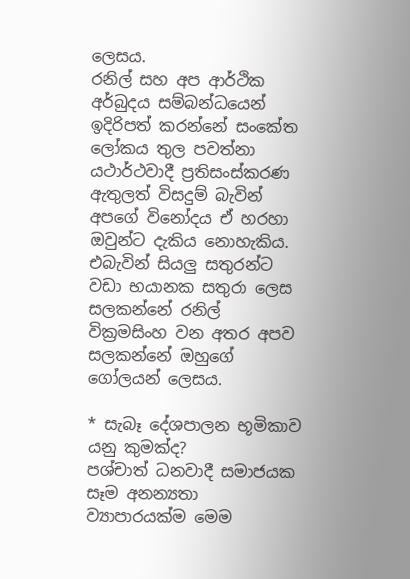ලෙසය.
රනිල් සහ අප ආර්ථික අර්බුදය සම්බන්ධයෙන් ඉදිරිපත් කරන්නේ සංකේත ලෝකය තුල පවත්නා යථාර්ථවාදී ප්‍රතිසංස්කරණ ඇතුලත් විසදුම් බැවින් අපගේ විනෝදය ඒ හරහා ඔවුන්ට දැකිය නොහැකිය. එබැවින් සියලු සතුරන්ට වඩා භයානක සතුරා ලෙස සලකන්නේ රනිල් වික්‍රමසිංහ වන අතර අපව සලකන්නේ ඔහුගේ ගෝලයන් ලෙසය.

* සැබෑ දේශපාලන භූමිකාව යනු කුමක්ද?
පශ්චාත් ධනවාදී සමාජයක සෑම අනන්‍යතා ව්‍යාපාරයක්ම මෙම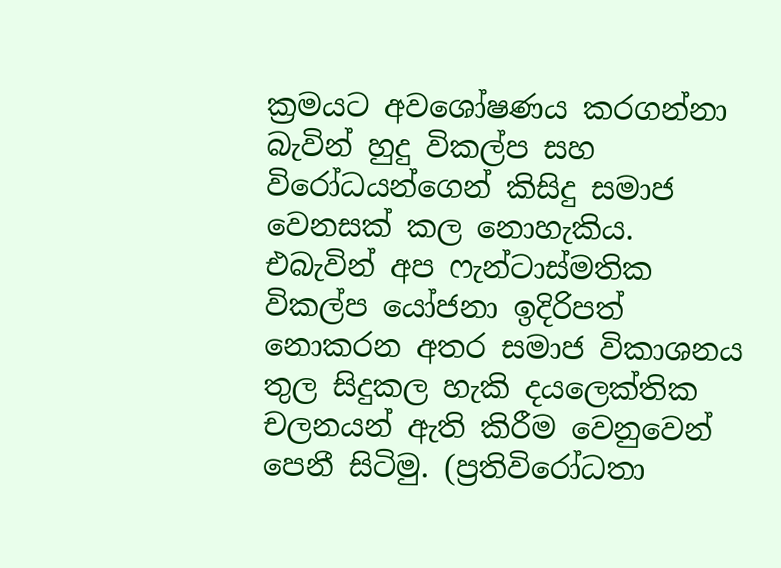ක්‍රමයට අවශෝෂණය කරගන්නා බැවින් හුදු විකල්ප සහ විරෝධයන්ගෙන් කිසිදු සමාජ වෙනසක් කල නොහැකිය. එබැවින් අප ෆැන්ටාස්මතික විකල්ප යෝජනා ඉදිරිපත් නොකරන අතර සමාජ විකාශනය තුල සිදුකල හැකි දයලෙක්තික චලනයන් ඇති කිරීම වෙනුවෙන් පෙනී සිටිමු. (ප්‍රතිවිරෝධතා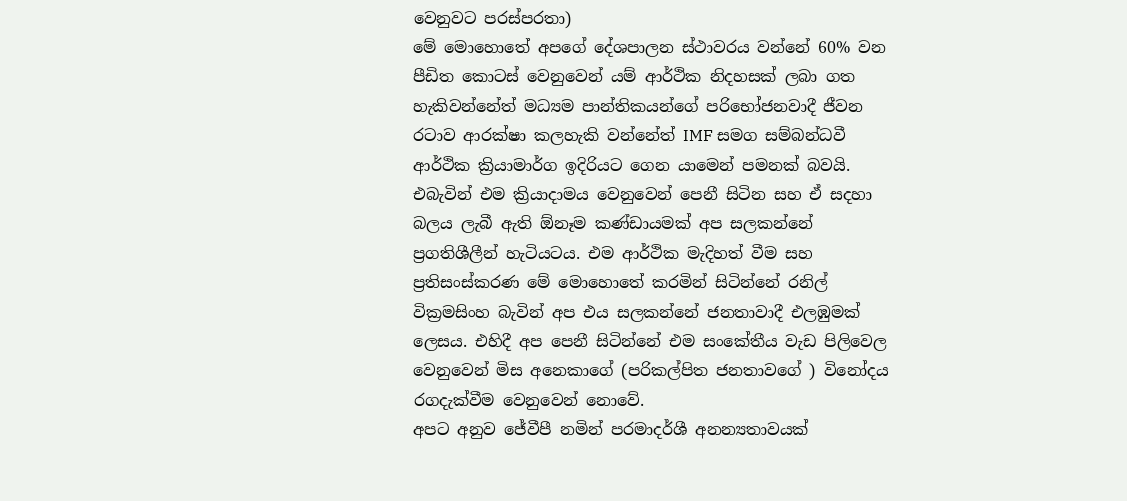වෙනුවට පරස්පරතා)
මේ මොහොතේ අපගේ දේශපාලන ස්ථාවරය වන්නේ 60% වන පීඩිත කොටස් වෙනුවෙන් යම් ආර්ථික නිදහසක් ලබා ගත හැකිවන්නේත් මධ්‍යම පාන්තිකයන්ගේ පරිභෝජනවාදී ජීවන රටාව ආරක්ෂා කලහැකි වන්නේත් IMF සමග සම්බන්ධවී ආර්ථික ක්‍රියාමාර්ග ඉදිරියට ගෙන යාමෙන් පමනක් බවයි. එබැවින් එම ක්‍රියාදාමය වෙනුවෙන් පෙනී සිටින සහ ඒ සදහා බලය ලැබී ඇති ඕනෑම කණ්ඩායමක් අප සලකන්නේ ප්‍රගතිශීලීන් හැටියටය. එම ආර්ථික මැදිහත් වීම සහ ප්‍රතිසංස්කරණ මේ මොහොතේ කරමින් සිටින්නේ රනිල් වික්‍රමසිංහ බැවින් අප එය සලකන්නේ ජනතාවාදී එලඹුමක් ලෙසය. එහිදී අප පෙනී සිටින්නේ එම සංකේතීය වැඩ පිලිවෙල වෙනුවෙන් මිස අනෙකාගේ (පරිකල්පිත ජනතාවගේ ) විනෝදය රගදැක්වීම වෙනුවෙන් නොවේ.
අපට අනුව ජේවීපී නමින් පරමාදර්ශී අනන්‍යතාවයක්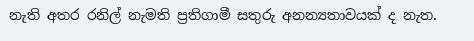නැති අතර රනිල් නැමති ප්‍රතිගාමී සතුරු අනන්‍යතාවයක් ද නැත.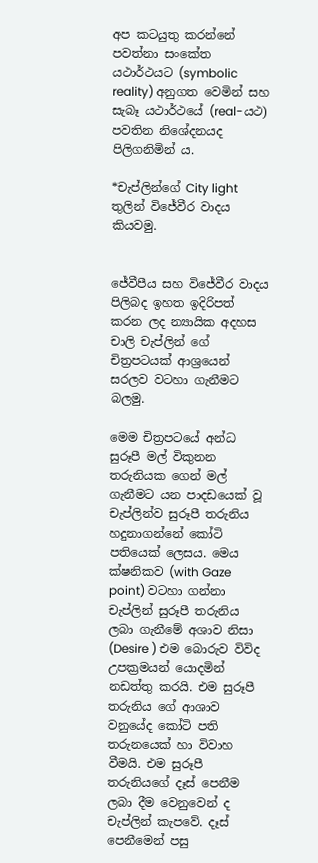අප කටයුතු කරන්නේ පවත්නා සංකේත යථාර්ථයට (symbolic reality) අනුගත වෙමින් සහ සැබෑ යථාර්ථයේ (real-යථ) පවතින නිශේදනයද පිලිගනිමින් ය.

*චැප්ලින්ගේ City light තුලින් විජේවීර වාදය කියවමු.


ජේවීපීය සහ විජේවීර වාදය පිලිබද ඉහත ඉදිරිපත් කරන ලද න්‍යායික අදහස චාලි චැප්ලින් ගේ චිත්‍රපටයක් ආශ්‍රයෙන් සරලව වටහා ගැනීමට බලමු.

මෙම චිත්‍රපටයේ අන්ධ සුරූපී මල් විකුනන තරුනියක ගෙන් මල් ගැනීමට යන පාදඩයෙක් වූ චැප්ලින්ව සුරූපී තරුනිය හදුනාගන්නේ කෝටි පතියෙක් ලෙසය. මෙය ක්ෂනිකව (with Gaze point) වටහා ගන්නා චැප්ලින් සුරූපී තරුනිය ලබා ගැනීමේ අශාව නිසා (Desire ) එම බොරුව විවිද උපක්‍රමයන් යොදමින් නඩත්තු කරයි. එම සුරූපී තරුනිය ගේ ආශාව වනුයේද කෝටි පති තරුනයෙක් හා විවාහ වීමයි. එම සුරූපී තරුනියගේ දෑස් පෙනීම ලබා දීම වෙනුවෙන් ද චැප්ලින් කැපවේ. දෑස් පෙනීමෙන් පසු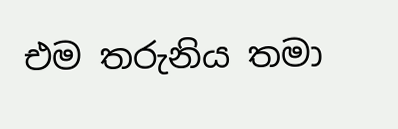එම තරුනිය තමා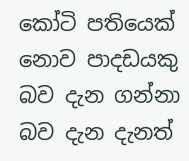කෝටි පතියෙක් නොව පාදඩයකු බව දැන ගන්නා බව දැන දැනත්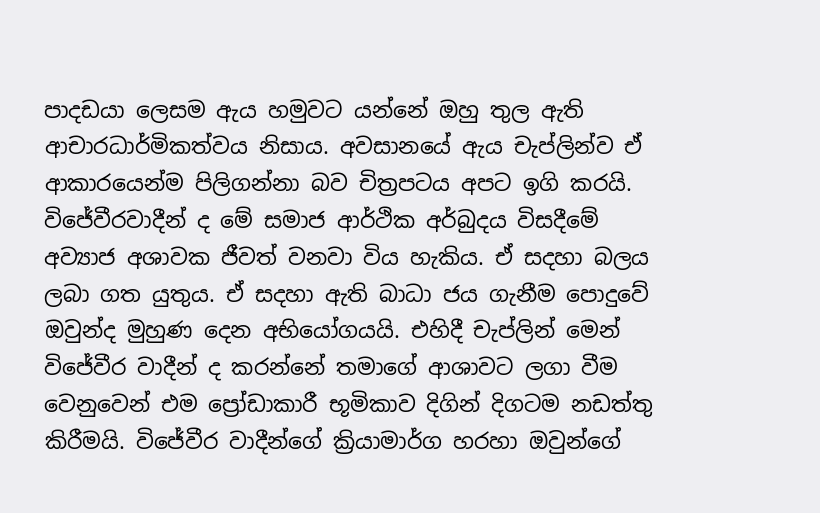පාදඩයා ලෙසම ඇය හමුවට යන්නේ ඔහු තුල ඇති ආචාරධාර්මිකත්වය නිසාය. අවසානයේ ඇය චැප්ලින්ව ඒ ආකාරයෙන්ම පිලිගන්නා බව චිත්‍රපටය අපට ඉගි කරයි.
විජේවීරවාදීන් ද මේ සමාජ ආර්ථික අර්බුදය විසදීමේ අව්‍යාජ අශාවක ජීවත් වනවා විය හැකිය. ඒ සදහා බලය ලබා ගත යුතුය. ඒ සදහා ඇති බාධා ජය ගැනීම පොදුවේ ඔවුන්ද මුහුණ දෙන අභියෝගයයි. එහිදී චැප්ලින් මෙන් විජේවීර වාදීන් ද කරන්නේ තමාගේ ආශාවට ලගා වීම වෙනුවෙන් එම ප්‍රෝඩාකාරී භූමිකාව දිගින් දිගටම නඩත්තු කිරීමයි. විජේවීර වාදීන්ගේ ක්‍රියාමාර්ග හරහා ඔවුන්ගේ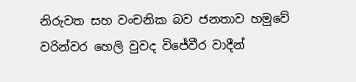නිරුවත සහ වංචනික බව ජනතාව හමුවේ වරින්වර හෙලි වුවද විජේවීර වාදීන්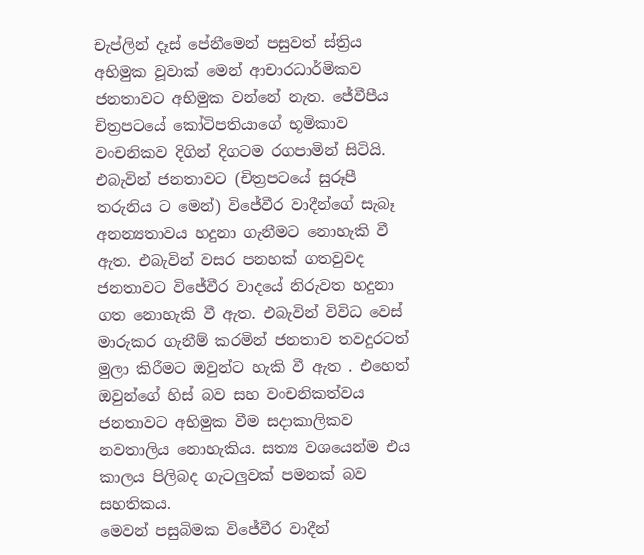චැප්ලින් දෑස් පේනීමෙන් පසුවත් ස්ත්‍රිය අභිමුක වූවාක් මෙන් ආචාරධාර්මිකව ජනතාවට අභිමුක වන්නේ නැත. ජේවීපීය චිත්‍රපටයේ කෝටිපතියාගේ භූමිකාව වංචනිකව දිගින් දිගටම රගපාමින් සිටියි. එබැවින් ජනතාවට (චිත්‍රපටයේ සුරූපී තරුනිය ට මෙන්) විජේවීර වාදීන්ගේ සැබෑ අනන්‍යතාවය හදුනා ගැනීමට නොහැකි වී ඇත. එබැවින් වසර පනහක් ගතවුවද ජනතාවට විජේවීර වාදයේ නිරුවත හදුනා ගත නොහැකි වී ඇත. එබැවින් විවිධ වෙස් මාරුකර ගැනීම් කරමින් ජනතාව තවදුරටත් මුලා කිරීමට ඔවුන්ට හැකි වී ඇත . එහෙත් ඔවුන්ගේ හිස් බව සහ වංචනිකත්වය ජනතාවට අභිමුක වීම සදාකාලිකව නවතාලිය නොහැකිය. සත්‍ය වශයෙන්ම එය කාලය පිලිබද ගැටලුවක් පමනක් බව සහතිකය.
මෙවන් පසුබිමක විජේවීර වාදීන්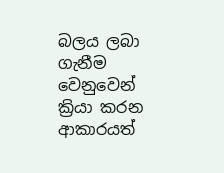බලය ලබා ගැනීම වෙනුවෙන් ක්‍රියා කරන ආකාරයත්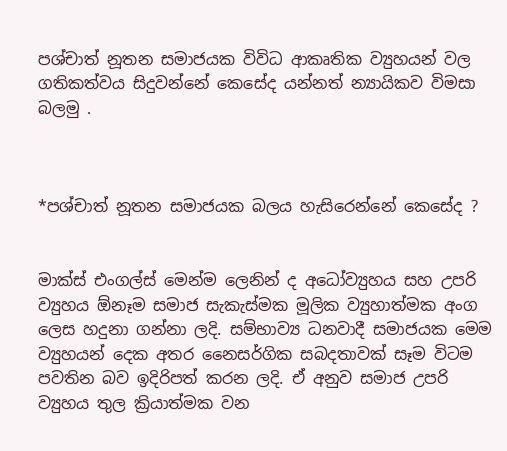පශ්චාත් නූතන සමාජයක විවිධ ආකෘතික ව්‍යුහයන් වල ගතිකත්වය සිදුවන්නේ කෙසේද යන්නත් න්‍යායිකව විමසා බලමු .



*පශ්චාත් නූතන සමාජයක බලය හැසිරෙන්නේ කෙසේද ?


මාක්ස් එංගල්ස් මෙන්ම ලෙනින් ද අධෝව්‍යුහය සහ උපරි ව්‍යුහය ඕනෑම සමාජ සැකැස්මක මූලික ව්‍යුහාත්මක අංග ලෙස හදුනා ගන්නා ලදි. සම්භාව්‍ය ධනවාදී සමාජයක මෙම ව්‍යුහයන් දෙක අතර නෛසර්ගික සබදතාවක් සෑම විටම පවතින බව ඉදිරිපත් කරන ලදි. ඒ අනුව සමාජ උපරි ව්‍යුහය තුල ක්‍රියාත්මක වන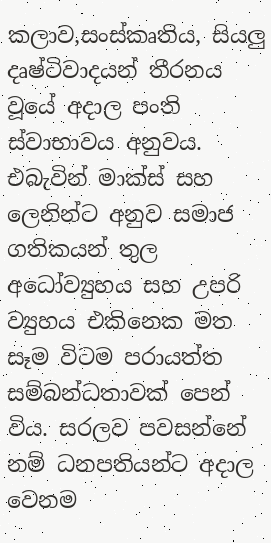කලාව,සංස්කෘතිය, සියලු දෘෂ්ටිවාදයන් තීරනය වූයේ අදාල පංති ස්වාභාවය අනුවය. එබැවින් මාක්ස් සහ ලෙනින්ට අනුව සමාජ ගතිකයන් තුල අධෝව්‍යුහය සහ උපරි ව්‍යුහය එකිනෙක මත සෑම විටම පරායත්ත සම්බන්ධතාවක් පෙන් විය. සරලව පවසන්නේ නම් ධනපතියන්ට අදාල වෙනම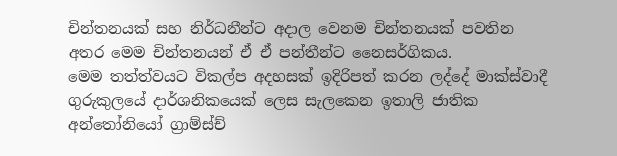චින්තනයක් සහ නිර්ධනීන්ට අදාල වෙනම චින්තනයක් පවතින අතර මෙම චින්තනයන් ඒ ඒ පන්තීන්ට නෛසර්ගිකය.
මෙම තත්ත්වයට විකල්ප අදහසක් ඉදිරිපත් කරන ලද්දේ මාක්ස්වාදී ගුරුකුලයේ දාර්ශනිකයෙක් ලෙස සැලකෙන ඉතාලි ජාතික අන්තෝනියෝ ග්‍රාම්ස්ච්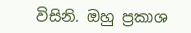විසිනි. ඔහු ප්‍රකාශ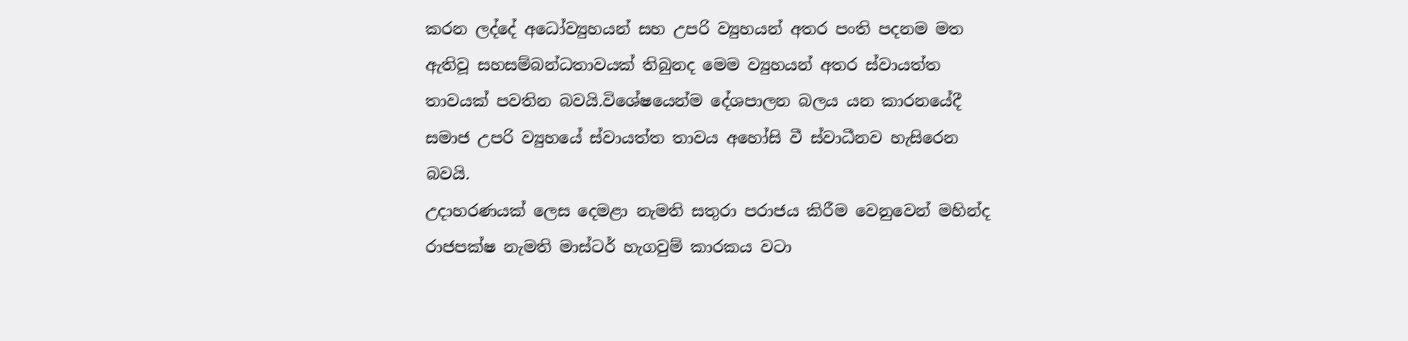කරන ලද්දේ අධෝව්‍යුහයන් සහ උපරි ව්‍යුහයන් අතර පංති පදනම මත ඇතිවූ සහසම්බන්ධතාවයක් තිබුනද මෙම ව්‍යුහයන් අතර ස්වායත්ත තාවයක් පවතින බවයි.විශේෂයෙන්ම දේශපාලන බලය යන කාරනයේදී සමාජ උපරි ව්‍යුහයේ ස්වායත්ත තාවය අහෝසි වී ස්වාධීනව හැසිරෙන බවයි.
උදාහරණයක් ලෙස දෙමළා නැමති සතුරා පරාජය කිරීම වෙනුවෙන් මහින්ද රාජපක්ෂ නැමති මාස්ටර් හැගවුම් කාරකය වටා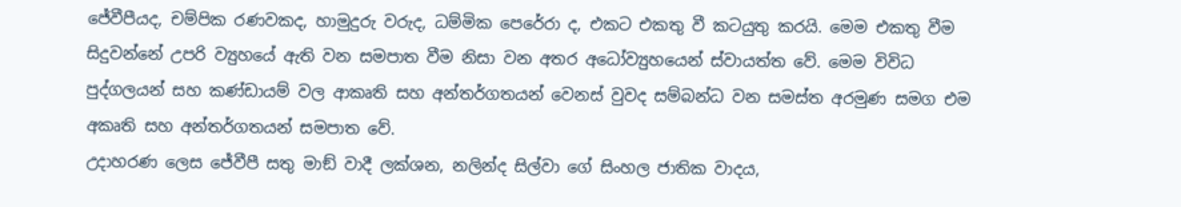ජේවීපීයද, චම්පික රණවකද, හාමුදුරු වරුද, ධම්මික පෙරේරා ද, එකට එකතු වී කටයුතු කරයි. මෙම එකතු වීම සිදුවන්නේ උපරි ව්‍යුහයේ ඇති වන සමපාත වීම නිසා වන අතර අධෝව්‍යුහයෙන් ස්වායත්ත වේ. මෙම විවිධ පුද්ගලයන් සහ කණ්ඩායම් වල ආකෘති සහ අන්තර්ගතයන් වෙනස් වුවද සම්බන්ධ වන සමස්ත අරමුණ සමග එම අකෘති සහ අන්තර්ගතයන් සමපාත වේ.
උදාහරණ ලෙස ජේවීපී සතු මාඞ් වාදී ලක්ශන, නලින්ද සිල්වා ගේ සිංහල ජාතික වාදය,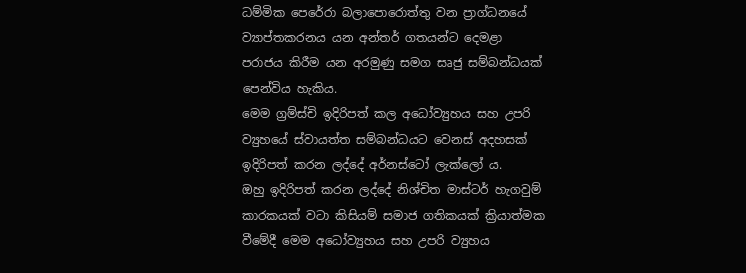ධම්මික පෙරේරා බලාපොරොත්තු වන ප්‍රාග්ධනයේ ව්‍යාප්තකරනය යන අන්තර් ගතයන්ට දෙමළා පරාජය කිරීම යන අරමුණු සමග සෘජු සම්බන්ධයක් පෙන්විය හැකිය.
මෙම ග්‍රම්ස්චි ඉදිරිපත් කල අධෝව්‍යුහය සහ උපරි ව්‍යුහයේ ස්වායත්ත සම්බන්ධයට වෙනස් අදහසක් ඉදිරිපත් කරන ලද්දේ අර්නස්ටෝ ලැක්ලෝ ය.
ඔහු ඉදිරිපත් කරන ලද්දේ නිශ්චිත මාස්ටර් හැගවුම් කාරකයක් වටා කිසියම් සමාජ ගතිකයක් ක්‍රියාත්මක වීමේදී මෙම අධෝව්‍යුහය සහ උපරි ව්‍යුහය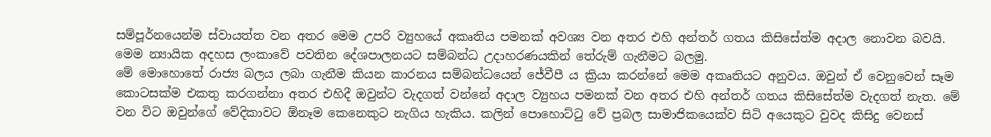සම්පූර්නයෙන්ම ස්වායත්ත වන අතර මෙම උපරි ව්‍යුහයේ අකෘතිය පමනක් අවශ්‍ය වන අතර එහි අන්තර් ගතය කිසිසේත්ම අදාල නොවන බවයි.
මෙම න්‍යායික අදහස ලංකාවේ පවතින දේශපාලනයට සම්බන්ධ උදාහරණයකින් තේරුම් ගැනීමට බලමු.
මේ මොහොතේ රාජ්‍ය බලය ලබා ගැනීම කියන කාරනය සම්බන්ධයෙන් ජේවීපී ය ක්‍රියා කරන්නේ මෙම අකෘතියට අනුවය. ඔවුන් ඒ වෙනුවෙන් සෑම කොටසක්ම එකතු කරගන්නා අතර එහිදී ඔවුන්ට වැදගත් වන්නේ අදාල ව්‍යුහය පමනක් වන අතර එහි අන්තර් ගතය කිසිසේත්ම වැදගත් නැත. මේ වන විට ඔවුන්ගේ වේදිකාවට ඕනෑම කෙනෙකුට නැගිය හැකිය. කලින් පොහොට්ටු වේ ප්‍රබල සාමාජිකයෙක්ව සිටි අයෙකුට වුවද කිසිදු වෙනස්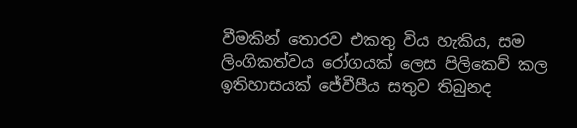වීමකින් තොරව එකතු විය හැකිය, සම ලිංගිකත්වය රෝගයක් ලෙස පිලිකෙව් කල ඉතිහාසයක් ජේවීපීය සතුව තිබුනද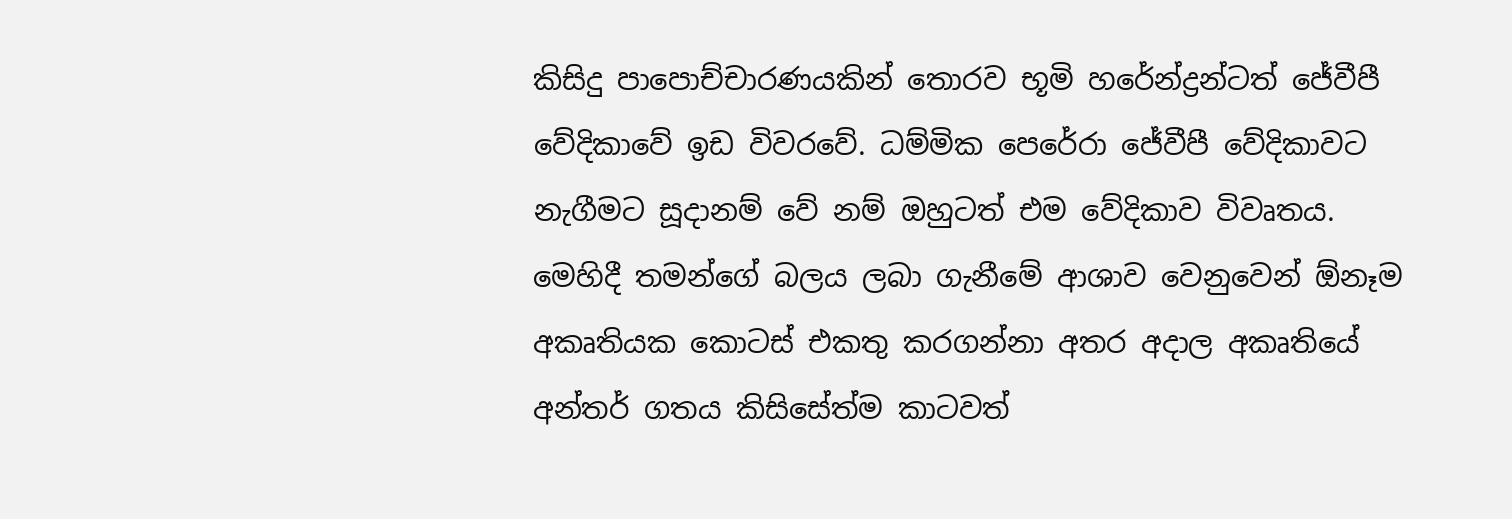කිසිදු පාපොච්චාරණයකින් තොරව භූමි හරේන්ද්‍රන්ටත් ජේවීපී වේදිකාවේ ඉඩ විවරවේ. ධම්මික පෙරේරා ජේවීපී වේදිකාවට නැගීමට සූදානම් වේ නම් ඔහුටත් එම වේදිකාව විවෘතය. මෙහිදී තමන්ගේ බලය ලබා ගැනීමේ ආශාව වෙනුවෙන් ඕනෑම අකෘතියක කොටස් එකතු කරගන්නා අතර අදාල අකෘතියේ අන්තර් ගතය කිසිසේත්ම කාටවත්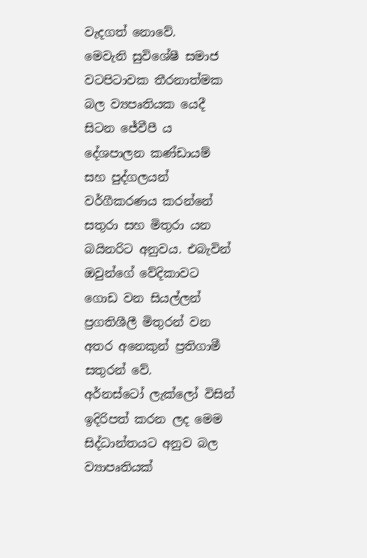වැදගත් නොවේ.
මෙවැනි සුවිශේෂී සමාජ වටපිටාවක තීරනාත්මක බල ව්‍යපෘතියක යෙදී සිටන ජේවීපී ය දේශපාලන කණ්ඩායම් සහ පුද්ගලයන් වර්ගීකරණය කරන්නේ සතුරා සහ මිතුරා යන බයිනරිට අනුවය. එබැවින් ඔවුන්ගේ වේදිකාවට ගොඩ වන සියල්ලන් ප්‍රගතිශීලී මිතුරන් වන අතර අනෙකුන් ප්‍රතිගාමී සතුරන් වේ.
අර්නස්ටෝ ලැක්ලෝ විසින් ඉදිරිපත් කරන ලද මෙම සිද්ධාන්තයට අනුව බල ව්‍යාපෘතියක්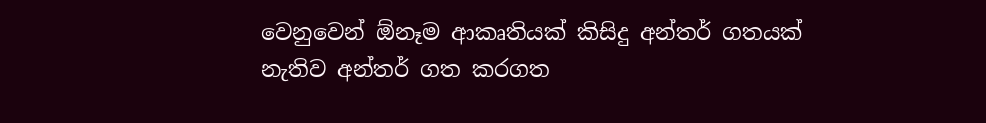වෙනුවෙන් ඕනෑම ආකෘතියක් කිසිදු අන්තර් ගතයක් නැතිව අන්තර් ගත කරගත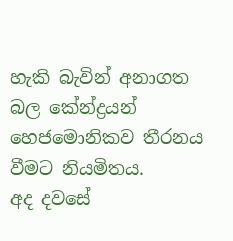හැකි බැවින් අනාගත බල කේන්ද්‍රයන් හෙජමොනිකව තීරනය වීමට නියමිතය.
අද දවසේ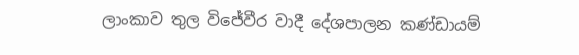ලාංකාව තුල විජේවීර වාදී දේශපාලන කණ්ඩායම්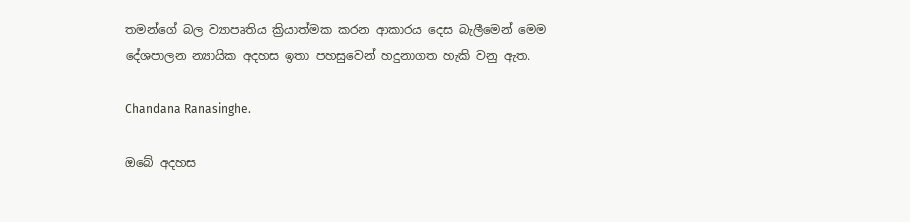තමන්ගේ බල ව්‍යාපෘතිය ක්‍රියාත්මක කරන ආකාරය දෙස බැලීමෙන් මෙම දේශපාලන න්‍යායික අදහස ඉතා පහසුවෙන් හදුනාගත හැකි වනු ඇත.

Chandana Ranasinghe.

ඔබේ අදහස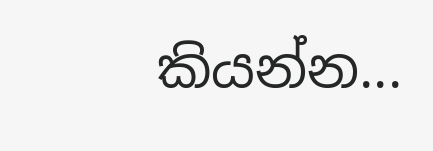කියන්න...